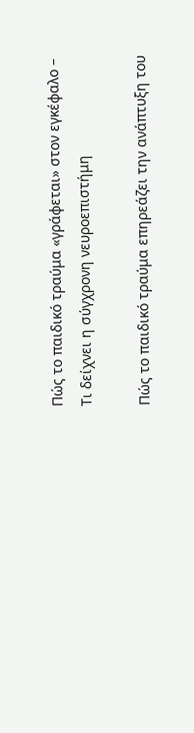Πώς το παιδικό τραύμα «γράφεται» στον εγκέφαλο – Τι δείχνει η σύγχρονη νευροεπιστήμη

Πώς το παιδικό τραύμα επηρεάζει την ανάπτυξη του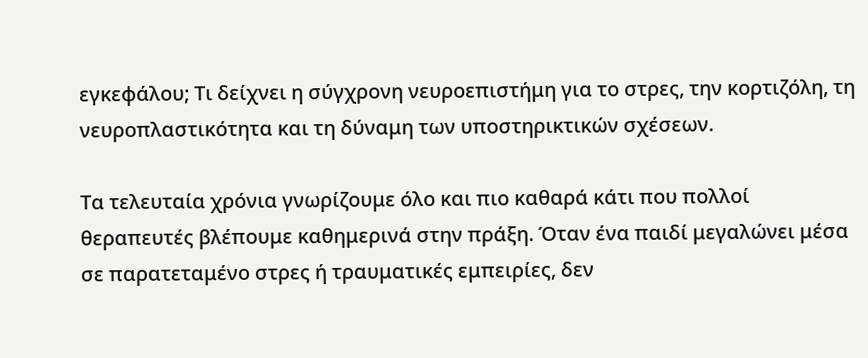εγκεφάλου; Τι δείχνει η σύγχρονη νευροεπιστήμη για το στρες, την κορτιζόλη, τη νευροπλαστικότητα και τη δύναμη των υποστηρικτικών σχέσεων.

Τα τελευταία χρόνια γνωρίζουμε όλο και πιο καθαρά κάτι που πολλοί θεραπευτές βλέπουμε καθημερινά στην πράξη. Όταν ένα παιδί μεγαλώνει μέσα σε παρατεταμένο στρες ή τραυματικές εμπειρίες, δεν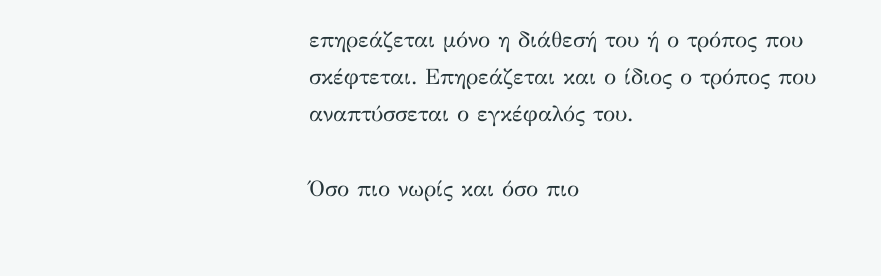επηρεάζεται μόνο η διάθεσή του ή ο τρόπος που σκέφτεται. Επηρεάζεται και ο ίδιος ο τρόπος που αναπτύσσεται ο εγκέφαλός του.

Όσο πιο νωρίς και όσο πιο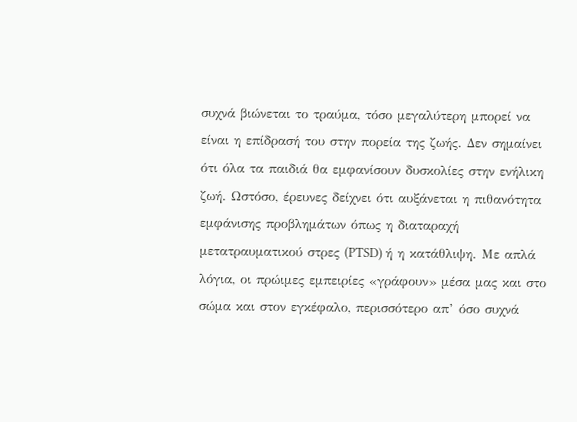συχνά βιώνεται το τραύμα, τόσο μεγαλύτερη μπορεί να είναι η επίδρασή του στην πορεία της ζωής. Δεν σημαίνει ότι όλα τα παιδιά θα εμφανίσουν δυσκολίες στην ενήλικη ζωή. Ωστόσο, έρευνες δείχνει ότι αυξάνεται η πιθανότητα εμφάνισης προβλημάτων όπως η διαταραχή μετατραυματικού στρες (PTSD) ή η κατάθλιψη. Με απλά λόγια, οι πρώιμες εμπειρίες «γράφουν» μέσα μας και στο σώμα και στον εγκέφαλο, περισσότερο απ’ όσο συχνά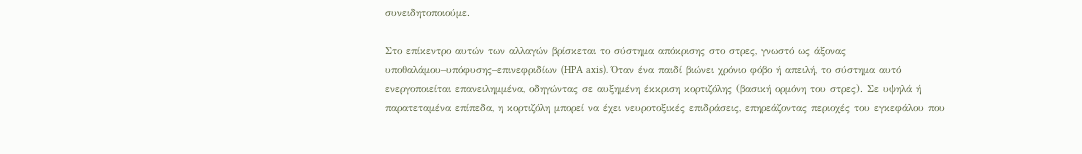συνειδητοποιούμε.

Στο επίκεντρο αυτών των αλλαγών βρίσκεται το σύστημα απόκρισης στο στρες, γνωστό ως άξονας υποθαλάμου–υπόφυσης–επινεφριδίων (HPA axis). Όταν ένα παιδί βιώνει χρόνιο φόβο ή απειλή, το σύστημα αυτό ενεργοποιείται επανειλημμένα, οδηγώντας σε αυξημένη έκκριση κορτιζόλης (βασική ορμόνη του στρες). Σε υψηλά ή παρατεταμένα επίπεδα, η κορτιζόλη μπορεί να έχει νευροτοξικές επιδράσεις, επηρεάζοντας περιοχές του εγκεφάλου που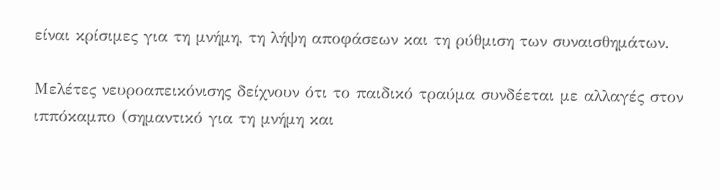είναι κρίσιμες για τη μνήμη, τη λήψη αποφάσεων και τη ρύθμιση των συναισθημάτων.

Μελέτες νευροαπεικόνισης δείχνουν ότι το παιδικό τραύμα συνδέεται με αλλαγές στον ιππόκαμπο (σημαντικό για τη μνήμη και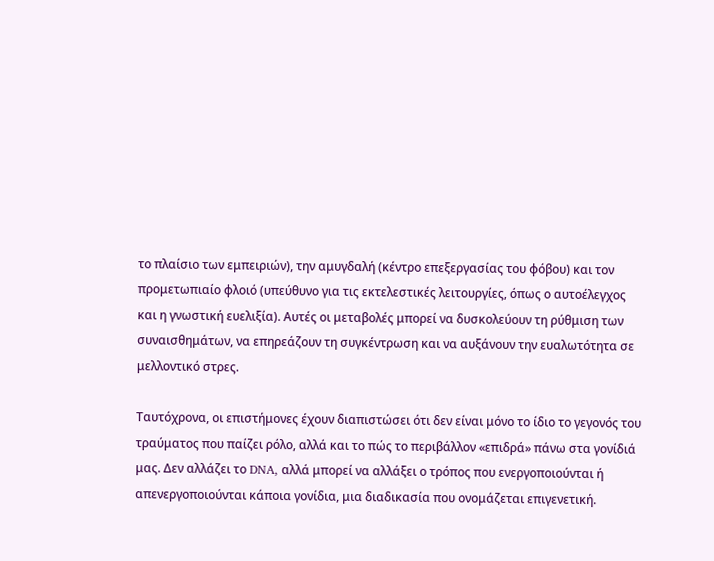το πλαίσιο των εμπειριών), την αμυγδαλή (κέντρο επεξεργασίας του φόβου) και τον προμετωπιαίο φλοιό (υπεύθυνο για τις εκτελεστικές λειτουργίες, όπως ο αυτοέλεγχος και η γνωστική ευελιξία). Αυτές οι μεταβολές μπορεί να δυσκολεύουν τη ρύθμιση των συναισθημάτων, να επηρεάζουν τη συγκέντρωση και να αυξάνουν την ευαλωτότητα σε μελλοντικό στρες.

Ταυτόχρονα, οι επιστήμονες έχουν διαπιστώσει ότι δεν είναι μόνο το ίδιο το γεγονός του τραύματος που παίζει ρόλο, αλλά και το πώς το περιβάλλον «επιδρά» πάνω στα γονίδιά μας. Δεν αλλάζει το DNA, αλλά μπορεί να αλλάξει ο τρόπος που ενεργοποιούνται ή απενεργοποιούνται κάποια γονίδια, μια διαδικασία που ονομάζεται επιγενετική.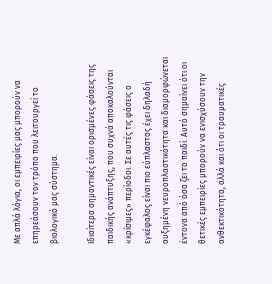Με απλά λόγια, οι εμπειρίες μας μπορούν να επηρεάσουν τον τρόπο που λειτουργεί το βιολογικό μας σύστημα.

Ιδιαίτερα σημαντικές είναι ορισμένες φάσεις της παιδικής ανάπτυξης, που συχνά αποκαλούνται «κρίσιμες» περίοδοι. Σε αυτές τις φάσεις ο εγκέφαλος είναι πιο εύπλαστος έχει δηλαδή αυξημένη νευροπλαστικότητα και διαμορφώνεται έντονα από όσα ζει το παιδί. Αυτό σημαίνει ότι οι θετικές εμπειρίες μπορούν να ενισχύσουν την ανθεκτικότητα, αλλά και ότι οι τραυματικές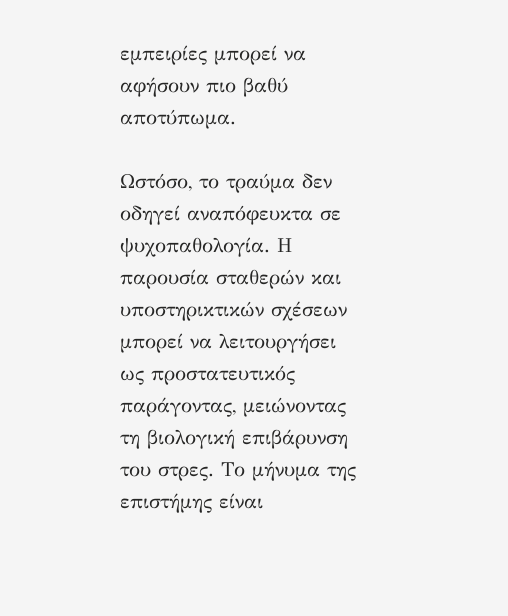εμπειρίες μπορεί να αφήσουν πιο βαθύ αποτύπωμα.

Ωστόσο, το τραύμα δεν οδηγεί αναπόφευκτα σε ψυχοπαθολογία. Η παρουσία σταθερών και υποστηρικτικών σχέσεων μπορεί να λειτουργήσει ως προστατευτικός παράγοντας, μειώνοντας τη βιολογική επιβάρυνση του στρες. Το μήνυμα της επιστήμης είναι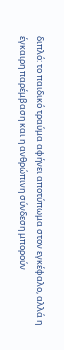διπλό: το παιδικό τραύμα αφήνει αποτύπωμα στον εγκέφαλο, αλλά η έγκαιρη παρέμβαση και η ανθρώπινη σύνδεση μπορούν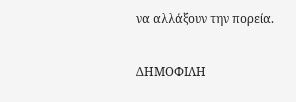να αλλάξουν την πορεία.

ΔΗΜΟΦΙΛΗ